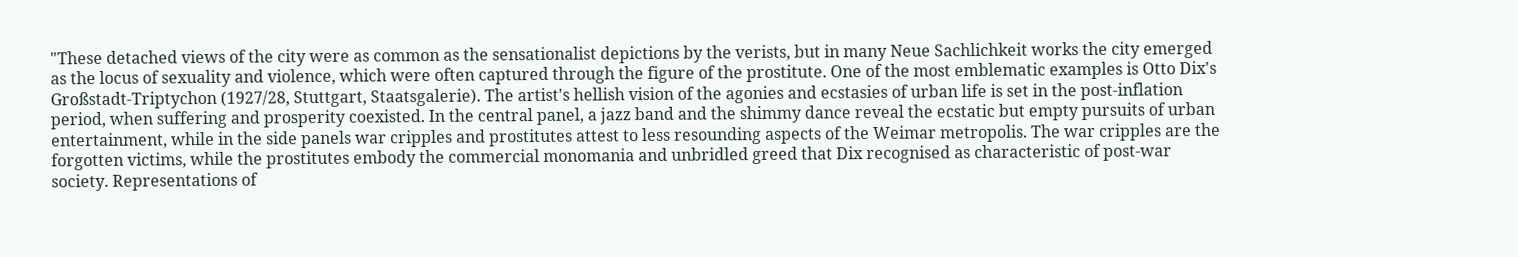"These detached views of the city were as common as the sensationalist depictions by the verists, but in many Neue Sachlichkeit works the city emerged as the locus of sexuality and violence, which were often captured through the figure of the prostitute. One of the most emblematic examples is Otto Dix's Großstadt-Triptychon (1927/28, Stuttgart, Staatsgalerie). The artist's hellish vision of the agonies and ecstasies of urban life is set in the post-inflation period, when suffering and prosperity coexisted. In the central panel, a jazz band and the shimmy dance reveal the ecstatic but empty pursuits of urban entertainment, while in the side panels war cripples and prostitutes attest to less resounding aspects of the Weimar metropolis. The war cripples are the forgotten victims, while the prostitutes embody the commercial monomania and unbridled greed that Dix recognised as characteristic of post-war society. Representations of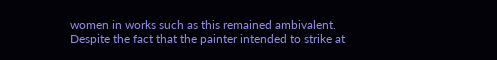women in works such as this remained ambivalent. Despite the fact that the painter intended to strike at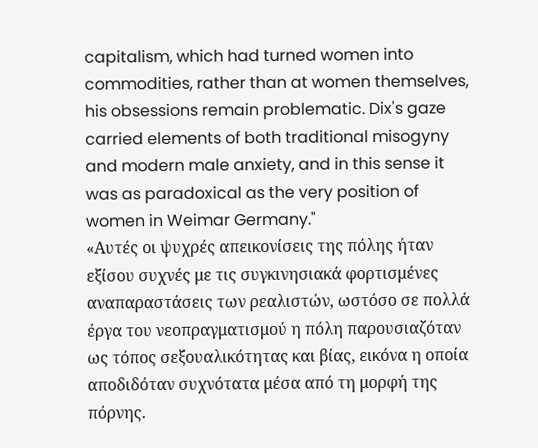capitalism, which had turned women into commodities, rather than at women themselves, his obsessions remain problematic. Dix's gaze carried elements of both traditional misogyny and modern male anxiety, and in this sense it was as paradoxical as the very position of women in Weimar Germany."
«Αυτές οι ψυχρές απεικονίσεις της πόλης ήταν εξίσου συχνές με τις συγκινησιακά φορτισμένες αναπαραστάσεις των ρεαλιστών, ωστόσο σε πολλά έργα του νεοπραγματισμού η πόλη παρουσιαζόταν ως τόπος σεξουαλικότητας και βίας, εικόνα η οποία αποδιδόταν συχνότατα μέσα από τη μορφή της πόρνης.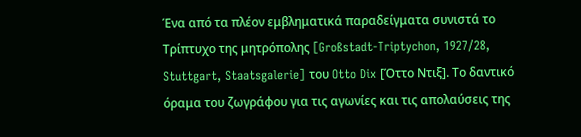Ένα από τα πλέον εμβληματικά παραδείγματα συνιστά το Τρίπτυχο της μητρόπολης [Großstadt-Triptychon, 1927/28, Stuttgart, Staatsgalerie] του Otto Dix [Όττο Ντιξ]. Το δαντικό όραμα του ζωγράφου για τις αγωνίες και τις απολαύσεις της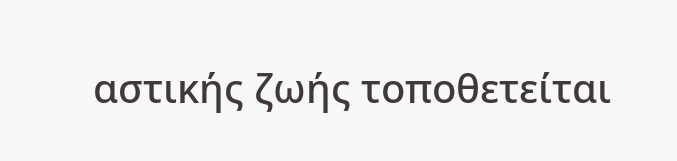αστικής ζωής τοποθετείται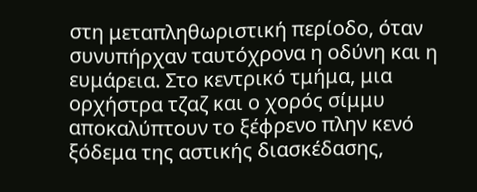στη μεταπληθωριστική περίοδο, όταν συνυπήρχαν ταυτόχρονα η οδύνη και η ευμάρεια. Στο κεντρικό τμήμα, μια ορχήστρα τζαζ και ο χορός σίμμυ αποκαλύπτουν το ξέφρενο πλην κενό ξόδεμα της αστικής διασκέδασης,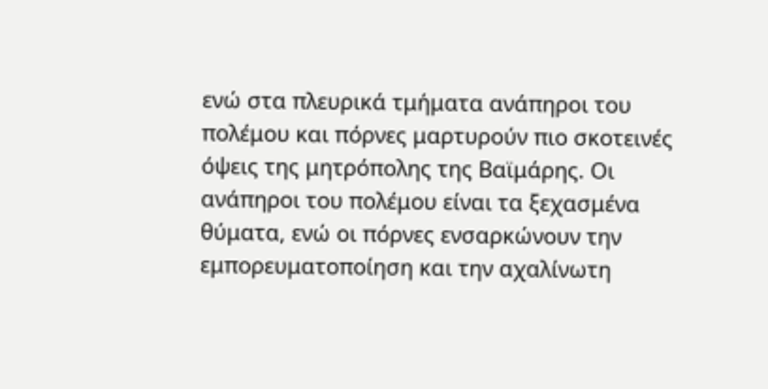ενώ στα πλευρικά τμήματα ανάπηροι του πολέμου και πόρνες μαρτυρούν πιο σκοτεινές όψεις της μητρόπολης της Βαϊμάρης. Οι ανάπηροι του πολέμου είναι τα ξεχασμένα θύματα, ενώ οι πόρνες ενσαρκώνουν την εμπορευματοποίηση και την αχαλίνωτη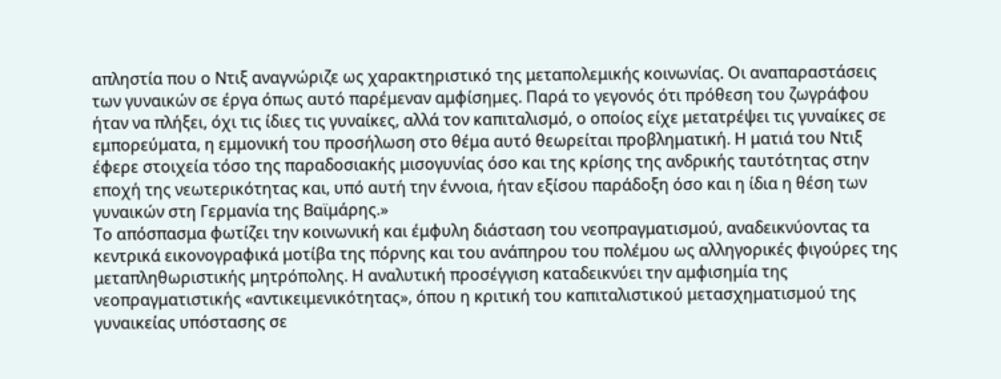απληστία που ο Ντιξ αναγνώριζε ως χαρακτηριστικό της μεταπολεμικής κοινωνίας. Οι αναπαραστάσεις των γυναικών σε έργα όπως αυτό παρέμεναν αμφίσημες. Παρά το γεγονός ότι πρόθεση του ζωγράφου ήταν να πλήξει, όχι τις ίδιες τις γυναίκες, αλλά τον καπιταλισμό, ο οποίος είχε μετατρέψει τις γυναίκες σε εμπορεύματα, η εμμονική του προσήλωση στο θέμα αυτό θεωρείται προβληματική. Η ματιά του Ντιξ έφερε στοιχεία τόσο της παραδοσιακής μισογυνίας όσο και της κρίσης της ανδρικής ταυτότητας στην εποχή της νεωτερικότητας και, υπό αυτή την έννοια, ήταν εξίσου παράδοξη όσο και η ίδια η θέση των γυναικών στη Γερμανία της Βαϊμάρης.»
Το απόσπασμα φωτίζει την κοινωνική και έμφυλη διάσταση του νεοπραγματισμού, αναδεικνύοντας τα κεντρικά εικονογραφικά μοτίβα της πόρνης και του ανάπηρου του πολέμου ως αλληγορικές φιγούρες της μεταπληθωριστικής μητρόπολης. Η αναλυτική προσέγγιση καταδεικνύει την αμφισημία της νεοπραγματιστικής «αντικειμενικότητας», όπου η κριτική του καπιταλιστικού μετασχηματισμού της γυναικείας υπόστασης σε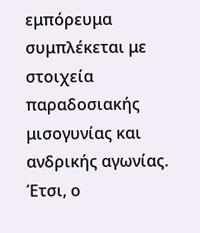εμπόρευμα συμπλέκεται με στοιχεία παραδοσιακής μισογυνίας και ανδρικής αγωνίας. Έτσι, ο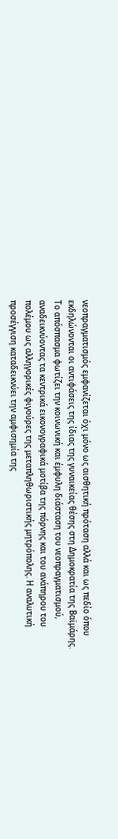νεοπραγματισμός εμφανίζεται όχι μόνο ως αισθητική πρόταση αλλά και ως πεδίο όπου εκδηλώνονται οι αντιφάσεις της ίδιας της γυναικείας θέσης στη Δημοκρατία της Βαϊμάρης.
Το απόσπασμα φωτίζει την κοινωνική και έμφυλη διάσταση του νεοπραγματισμού, αναδεικνύοντας τα κεντρικά εικονογραφικά μοτίβα της πόρνης και του ανάπηρου του πολέμου ως αλληγορικές φιγούρες της μεταπληθωριστικής μητρόπολης. Η αναλυτική προσέγγιση καταδεικνύει την αμφισημία της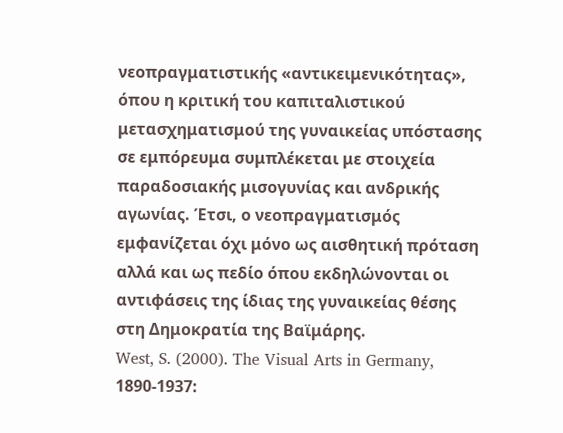νεοπραγματιστικής «αντικειμενικότητας», όπου η κριτική του καπιταλιστικού μετασχηματισμού της γυναικείας υπόστασης σε εμπόρευμα συμπλέκεται με στοιχεία παραδοσιακής μισογυνίας και ανδρικής αγωνίας. Έτσι, ο νεοπραγματισμός εμφανίζεται όχι μόνο ως αισθητική πρόταση αλλά και ως πεδίο όπου εκδηλώνονται οι αντιφάσεις της ίδιας της γυναικείας θέσης στη Δημοκρατία της Βαϊμάρης.
West, S. (2000). The Visual Arts in Germany, 1890-1937: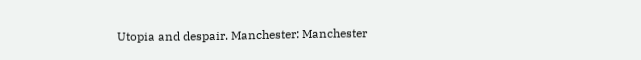Utopia and despair. Manchester: Manchester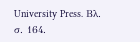University Press. Βλ. σ. 164.